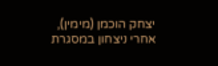יצחק הוכמן (מימין), אחרי ניצחון במסגרת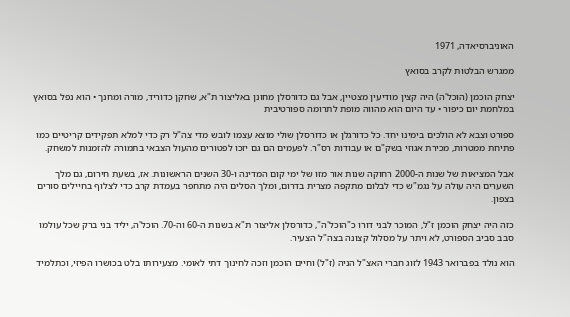האוניברסיאדה, 1971

ממגרש הבלטות לקרב בסואץ

יצחק הוכמן (הוכל'ה) היה קצין מודיעין מצטיין, אבל גם כדורסלן מחונן באליצור ת"א, שחקן כדוריד, מורה ומחנך • הוא נפל בסואץ במלחמת יום כיפור • עד היום הוא מהווה מופת לתרומה ספורטיבית

ספורט וצבא לא הולכים בימינו יחד. כל כדורגלן או כדורסלן שולי מוצא עצמו לובש מדי צה"ל רק כדי למלא תפקידים קריטיים כמו פתיחת ממטרות, מכירת אגוזי בשק"ם או עבודות רס"ר. לפעמים הם גם יזכו לפטורים מהעול הצבאי בתמורה להזמנות למשחק.

אבל המציאות של שנות ה-2000 רחוקה שנות אור מזו של ימי קום המדינה ו-30 השנים הראשונות. אז, בשעת חירום, גם מלך השערים היה עולה על נגמ"ש כדי לבלום מתקפה מצרית בדרום, ומלך הסלים היה מתחפר בעמדת קרב כדי לצלוף בחיילים סורים בצפון.

כזה היה יצחק הוכמן ז"ל, המוכר לבני דורו כ"הוכל'ה", כדורסלן אליצור ת"א בשנות ה-60 וה-70. הוכל'ה, יליד בני ברק שכל עולמו סבב סביב הספורט, לא ויתר על מסלול קצונה בצה"ל הצעיר.

הוא נולד בפברואר 1943 לזוג חברי האצ"ל הניה (ז"ל) וחיים הוכמן וזכה לחינוך דתי לאומי. מצעירותו בלט בכושרו הפיזי, וכתלמיד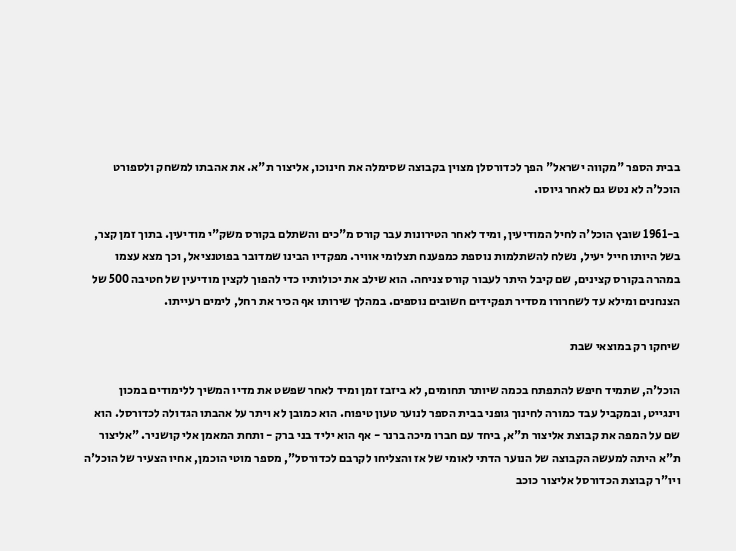בבית הספר "מקווה ישראל" הפך לכדורסלן מצוין בקבוצה שסימלה את חינוכו, אליצור ת"א. את אהבתו למשחק ולספורט הוכל'ה לא נטש גם לאחר גיוסו.

ב-1961 שובץ הוכל'ה לחיל המודיעין, ומיד לאחר הטירונות עבר קורס מ"כים והשתלם בקורס משק"י מודיעין. בתוך זמן קצר, בשל היותו חייל יעיל, נשלח להשתלמות נוספת כמפענח תצלומי אוויר. מפקדיו הבינו שמדובר בפוטנציאל, וכך מצא עצמו במהרה בקורס קצינים, שם קיבל היתר לעבור קורס צניחה. הוא שילב את יכולותיו כדי להפוך לקצין מודיעין של חטיבה 500 של הצנחנים ומילא עד לשחרורו מסדיר תפקידים חשובים נוספים. במהלך שירותו אף הכיר את רחל, לימים רעייתו.

שיחקו רק במוצאי שבת

הוכל'ה, שתמיד חיפש להתפתח בכמה שיותר תחומים, לא ביזבז זמן ומיד לאחר שפשט את מדיו המשיך ללימודים במכון וינגייט, ובמקביל עבד כמורה לחינוך גופני בבית הספר לנוער טעון טיפוח. הוא כמובן לא ויתר על אהבתו הגדולה לכדורסל. הוא שם על המפה את קבוצת אליצור ת"א, ביחד עם חברו מיכה ברנר - אף הוא יליד בני ברק - ותחת המאמן אלי קושניר. "אליצור ת"א היתה למעשה הקבוצה של הנוער הדתי לאומי של אז והצליחו לקרבם לכדורסל", מספר מוטי הוכמן, אחיו הצעיר של הוכל'ה ויו"ר קבוצת הכדורסל אליצור כוכב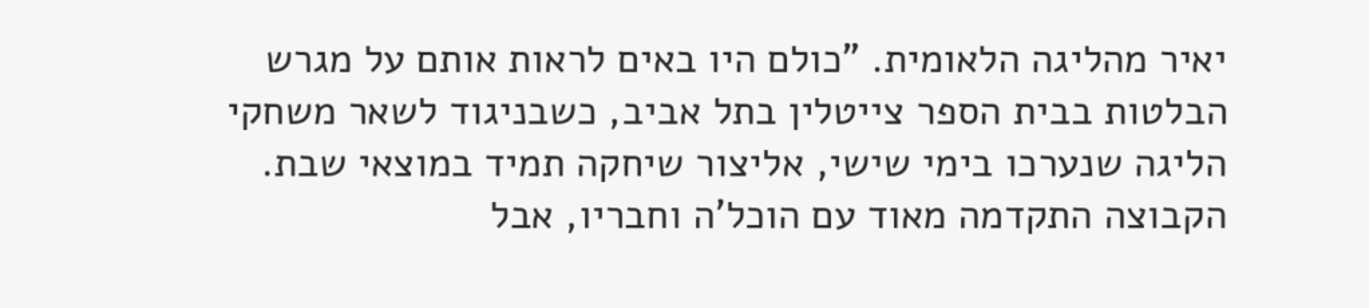יאיר מהליגה הלאומית. "כולם היו באים לראות אותם על מגרש הבלטות בבית הספר צייטלין בתל אביב, כשבניגוד לשאר משחקי הליגה שנערכו בימי שישי, אליצור שיחקה תמיד במוצאי שבת. הקבוצה התקדמה מאוד עם הוכל'ה וחבריו, אבל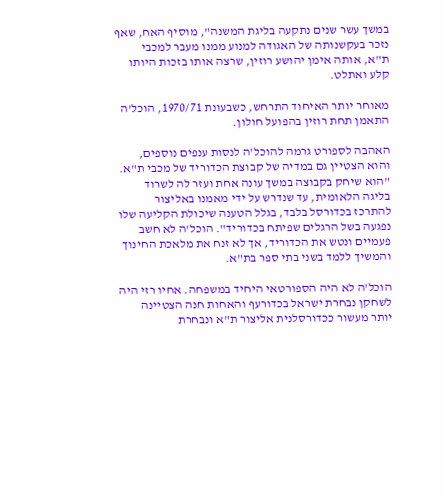במשך עשר שנים נתקעה בליגת המשנה", מוסיף האח, שאף נזכר בעקשנותה של האגודה למנוע ממנו מעבר למכבי ת"א, אותה אימן יהושע רוזין, שרצה אותו בזכות היותו קלע ואתלט.

מאוחר יותר האיחוד התרחש, כשבעונת 1970/71, הוכל'ה התאמן תחת רוזין בהפועל חולון.

האהבה לספורט גרמה להוכל'ה לנסות ענפים נוספים, והוא הצטיין גם במדיה של קבוצת הכדוריד של מכבי ת"א. "הוא שיחק בקבוצה במשך עונה אחת ועזר לה לשרוד בליגה הלאומית, עד שנדרש על ידי מאמנו באליצור להתרכז בכדורסל בלבד, בגלל הטענה שיכולת הקליעה שלו נפגעה בשל הרגלים שפיתח בכדוריד". הוכל'ה לא חשב פעמיים ונטש את הכדוריד, אך לא זנח את מלאכת החינוך והמשיך ללמד בשני בתי ספר בת"א.

הוכל'ה לא היה הספורטאי היחיד במשפחה. אחיו רזי היה לשחקן נבחרת ישראל בכדורעף והאחות חנה הצטיינה יותר מעשור ככדורסלנית אליצור ת"א ונבחרת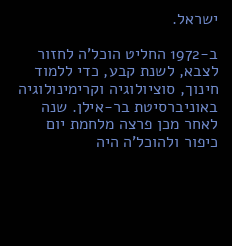ישראל.

ב-1972 החליט הוכל'ה לחזור לצבא, לשנת קבע, כדי ללמוד חינוך, סוציולוגיה וקרימינולוגיה באוניברסיטת בר-אילן. שנה לאחר מכן פרצה מלחמת יום כיפור ולהוכל'ה היה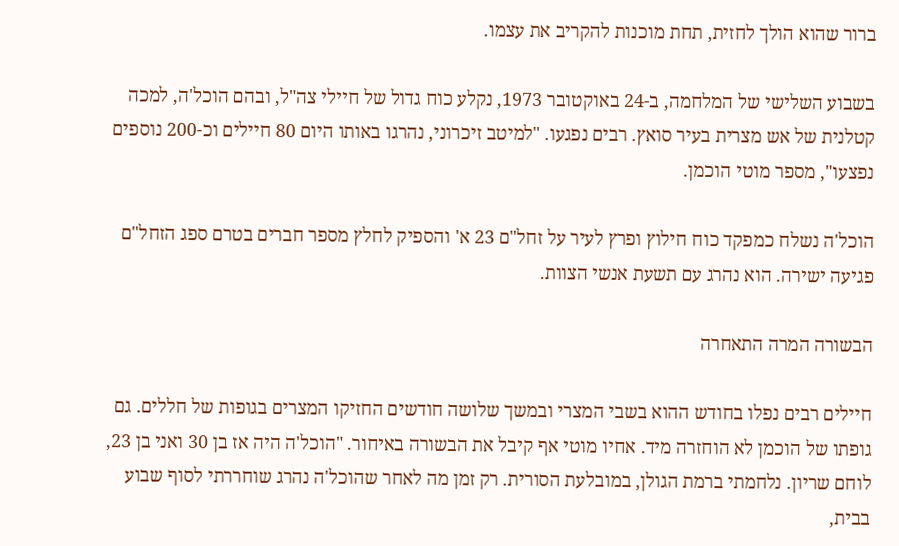ברור שהוא הולך לחזית, תחת מוכנות להקריב את עצמו.

בשבוע השלישי של המלחמה, ב-24 באוקטובר 1973, נקלע כוח גדול של חיילי צה"ל, ובהם הוכל'ה, למכה קטלנית של אש מצרית בעיר סואץ. רבים נפגעו. "למיטב זיכרוני, נהרגו באותו היום 80 חיילים וכ-200 נוספים נפצעו", מספר מוטי הוכמן.

הוכל'ה נשלח כמפקד כוח חילוץ ופרץ לעיר על זחל"ם 23 א' והספיק לחלץ מספר חברים בטרם ספג הזחל"ם פגיעה ישירה. הוא נהרג עם תשעת אנשי הצוות.

הבשורה המרה התאחרה

חיילים רבים נפלו בחודש ההוא בשבי המצרי ובמשך שלושה חודשים החזיקו המצרים בגופות של חללים. גם גופתו של הוכמן לא הוחזרה מיד. אחיו מוטי אף קיבל את הבשורה באיחור. "הוכל'ה היה אז בן 30 ואני בן 23, לוחם שריון. נלחמתי ברמת הגולן, במובלעת הסורית. רק זמן מה לאחר שהוכל'ה נהרג שוחררתי לסוף שבוע בבית,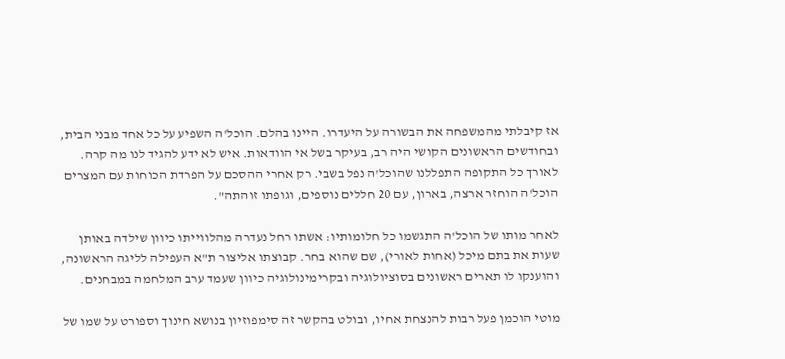אז קיבלתי מהמשפחה את הבשורה על היעדרו. היינו בהלם. הוכל'ה השפיע על כל אחד מבני הבית, ובחודשים הראשונים הקושי היה רב, בעיקר בשל אי הוודאות. איש לא ידע להגיד לנו מה קרה. לאורך כל התקופה התפללנו שהוכל'ה נפל בשבי. רק אחרי ההסכם על הפרדת הכוחות עם המצרים הוכל'ה הוחזר ארצה, בארון, עם 20 חללים נוספים, וגופתו זוהתה".

לאחר מותו של הוכל'ה התגשמו כל חלומותיו: אשתו רחל נעדרה מהלווייתו כיוון שילדה באותן שעות את בתם מיכל (אחות לאורי), שם שהוא בחר. קבוצתו אליצור ת"א העפילה לליגה הראשונה, והוענקו לו תארים ראשונים בסוציולוגיה ובקרימינולוגיה כיוון שעמד ערב המלחמה במבחנים.

מוטי הוכמן פעל רבות להנצחת אחיו, ובולט בהקשר זה סימפוזיון בנושא חינוך וספורט על שמו של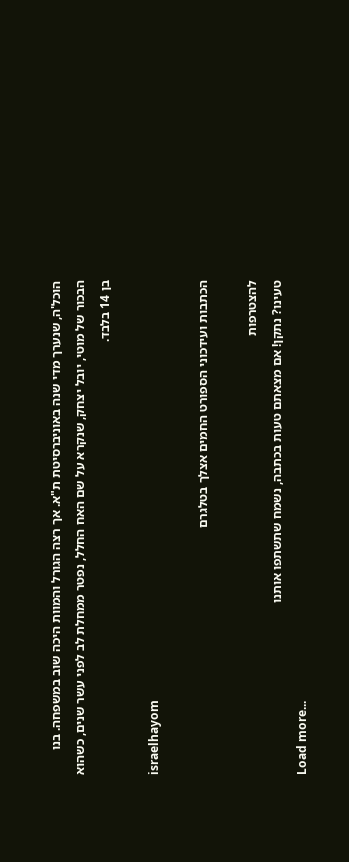הוכל'ה, שנערך מדי שנה באוניברסיטת ת"א. אך רצה הגורל והמוות היכה שוב במשפחה. בנו הבכור של מוטי, יובל יצחק, שנקרא על שם האח החלל, נפטר ממחלת לב לפני עשר שנים, כשהוא בן 14 בלבד.

israelhayom

הכתבות ועידכוני הספורט החמים אצלך בטלגרם

להצטרפות
טעינו? נתקן! אם מצאתם טעות בכתבה, נשמח שתשתפו אותנו
Load more...